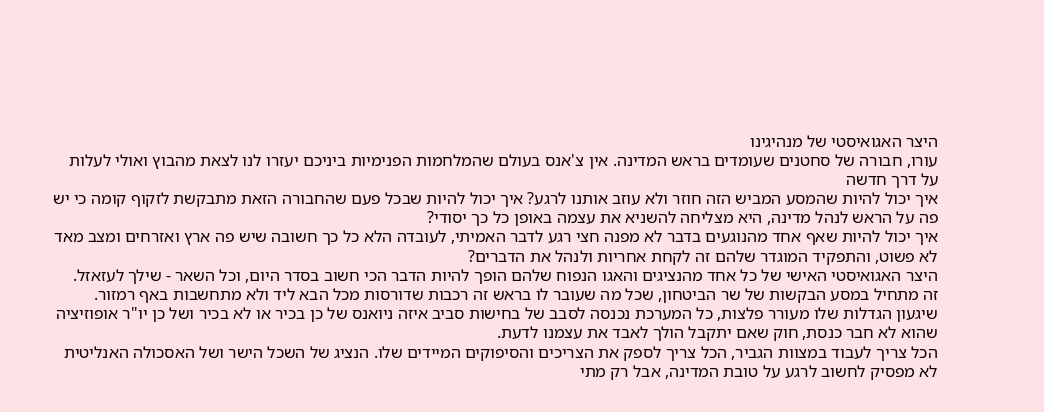היצר האגואיסטי של מנהיגינו
עורו, חבורה של סחטנים שעומדים בראש המדינה. אין צ'אנס בעולם שהמלחמות הפנימיות ביניכם יעזרו לנו לצאת מהבוץ ואולי לעלות על דרך חדשה
איך יכול להיות שהמסע המביש הזה חוזר ולא עוזב אותנו לרגע? איך יכול להיות שבכל פעם שהחבורה הזאת מתבקשת לזקוף קומה כי יש פה על הראש לנהל מדינה, היא מצליחה להשניא את עצמה באופן כל כך יסודי?
איך יכול להיות שאף אחד מהנוגעים בדבר לא מפנה חצי רגע לדבר האמיתי, לעובדה הלא כל כך חשובה שיש פה ארץ ואזרחים ומצב מאד לא פשוט, והתפקיד המוגדר שלהם זה לקחת אחריות ולנהל את הדברים?
היצר האגואיסטי האישי של כל אחד מהנציגים והאגו הנפוח שלהם הופך להיות הדבר הכי חשוב בסדר היום, וכל השאר - שילך לעזאזל.
זה מתחיל במסע הבקשות של שר הביטחון, שכל מה שעובר לו בראש זה רכבות שדורסות מכל הבא ליד ולא מתחשבות באף רמזור. שיגעון הגדלות שלו מעורר פלצות, כל המערכת נכנסה לסבב של בחישות סביב איזה ניואנס של כן בכיר או לא בכיר ושל כן יו"ר אופוזיציה שהוא לא חבר כנסת, חוק שאם יתקבל הולך לאבד את עצמנו לדעת.
הכל צריך לעבוד במצוות הגביר, הכל צריך לספק את הצריכים והסיפוקים המיידים שלו. הנציג של השכל הישר ושל האסכולה האנליטית לא מפסיק לחשוב לרגע על טובת המדינה, אבל רק מתי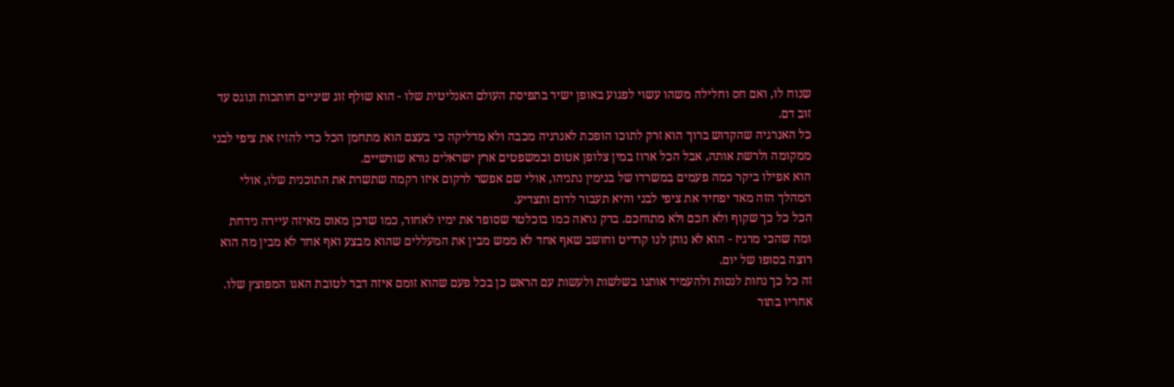שנוח לו, ואם חס וחלילה משהו עשוי לפגוע באופן ישיר בתפיסת העולם האנליטית שלו - הוא שולף זוג שיניים חותכות ונוגס עד זוב דם.
כל האנרגיה שהקדוש ברוך הוא זרק לתוכו הופכת לאנרגיה מכבה ולא מדליקה כי בעצם הוא מתחמן הכל כדי להזיז את ציפי לבני ממקומה ולרשת אותה, אבל הכל ארוז במין צלופן אטום ובמשפטים ארץ ישראלים נורא שורשיים.
הוא אפילו ביקר כמה פעמים במשרדו של בנימין נתניהו, אולי שם אפשר לרקום איזו רקמה שתשרת את התוכנית שלו, אולי המהלך הזה מאד יפחיד את ציפי לבני והיא תעבור לדום ותצדיע.
הכל כל כך שקוף ולא חכם ולא מתוחכם. ברק נראה כמו בוכלטר שסופר את ימיו לאחור, כמו שדכן מאוס מאיזה עיירה נידחת ומה שהכי מרגיז - הוא לא נותן לנו קרדיט וחושב שאף אחד לא ממש מבין את המעללים שהוא מבצע ואף אחד לא מבין מה הוא רוצה בסופו של יום.
זה כל כך נחות לנסות ולהעמיד אותנו בשלשות ולעשות עם הראש כן בכל פעם שהוא זומם איזה דבר לטובת האגו המפוצץ שלו.
אחריו בתור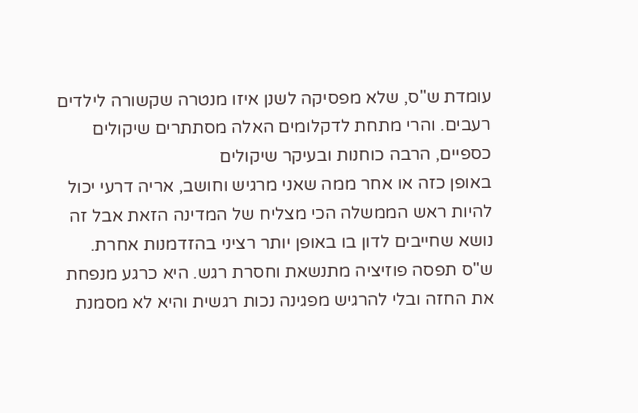עומדת ש"ס, שלא מפסיקה לשנן איזו מנטרה שקשורה לילדים רעבים. והרי מתחת לדקלומים האלה מסתתרים שיקולים כספיים, הרבה כוחנות ובעיקר שיקולים
באופן כזה או אחר ממה שאני מרגיש וחושב, אריה דרעי יכול להיות ראש הממשלה הכי מצליח של המדינה הזאת אבל זה נושא שחייבים לדון בו באופן יותר רציני בהזדמנות אחרת.
ש"ס תפסה פוזיציה מתנשאת וחסרת רגש. היא כרגע מנפחת את החזה ובלי להרגיש מפגינה נכות רגשית והיא לא מסמנת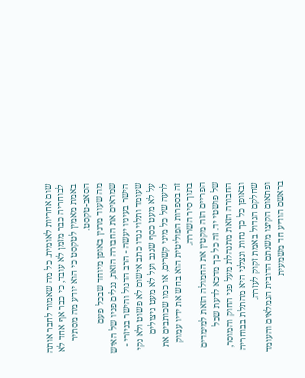שום אחריות לאומית. כל מה שאמור לחבר אותה לבוחריה כבר מזמן לא עובד, כי כבר אף אחד לא באמת מאמין לטקסט כי הוא יודע מה מסתיר הסאב-טקסט.
מה שעוד מרנין באופן מיוחד שבכל פעם שמראים את החבורה הזאת, נגלים פניו של האיש הישר בעיניו יעשה - הרב הדגול והישר בניזרי - שעומד ותלוי נגדו כתב אישום לא פשוט ולא נקי על לא מעט כסף שגנב ועל לא מעט ניצולים לרעה של כל מיני קשרים, או כמו שכותבים את זה בספרות הפוליטית הוא בחש את ידיו עמוק בתוך סיר השררה.
הפריים הזה מקטין את החמולה הזאת למימדים של פושטי יד. זה כל כך מדכא לדעת שכל החבורה הזאת מתנהלת מעל פני החוק והמוסר, ובאופן כל כך נחות ונצלני היא מהתלת בבוחריה שחלקם הגדול באמת זקוק לעזרה.
ופתאום הקיצו משנתם הדובית הגמלאים והעומד בראשם הודיע חד משמעית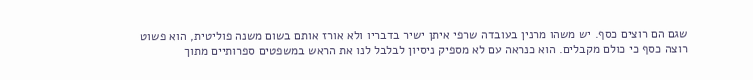שגם הם רוצים כסף. יש משהו מרנין בעובדה שרפי איתן ישיר בדבריו ולא אורז אותם בשום משנה פוליטית, הוא פשוט רוצה כסף כי כולם מקבלים. הוא כנראה עם לא מספיק ניסיון לבלבל לנו את הראש במשפטים ספרותיים מתוך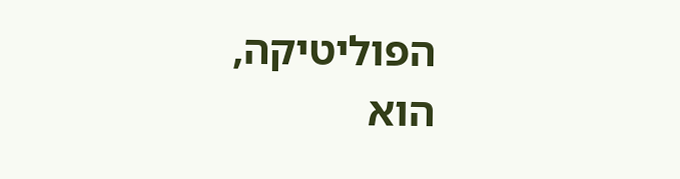הפוליטיקה, הוא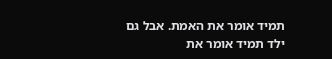תמיד אומר את האמת. אבל גם ילד תמיד אומר את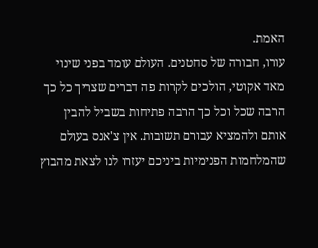האמת.
עורו, חבורה של סחטנים. העולם עומד בפני שינוי מאד אקוטי, הולכים לקרות פה דברים שצריך כל כך הרבה שכל וכל כך הרבה פתיחות בשביל להבין אותם ולהמציא עבורם תשובות. אין צ'אנס בעולם שהמלחמות הפנימיות ביניכם יעזרו לנו לצאת מהבוץ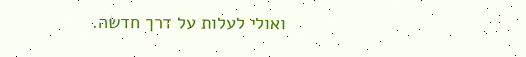ואולי לעלות על דרך חדשה.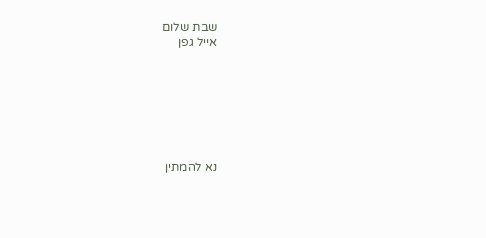שבת שלום
אייל גפן







נא להמתין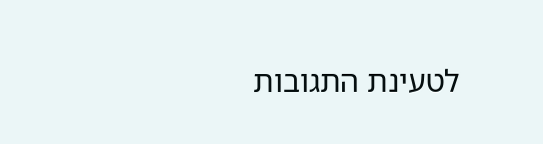לטעינת התגובות